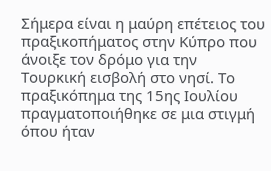Σήμερα είναι η μαύρη επέτειος του πραξικοπήματος στην Κύπρο που άνοιξε τον δρόμο για την Τουρκική εισβολή στο νησί. Το πραξικόπημα της 15ης Ιουλίου πραγματοποιήθηκε σε μια στιγμή όπου ήταν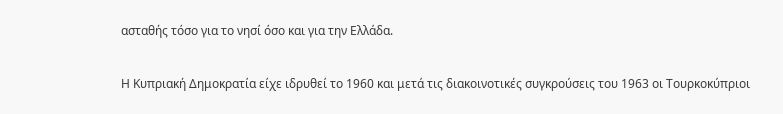ασταθής τόσο για το νησί όσο και για την Ελλάδα.

Η Κυπριακή Δημοκρατία είχε ιδρυθεί το 1960 και μετά τις διακοινοτικές συγκρούσεις του 1963 οι Τουρκοκύπριοι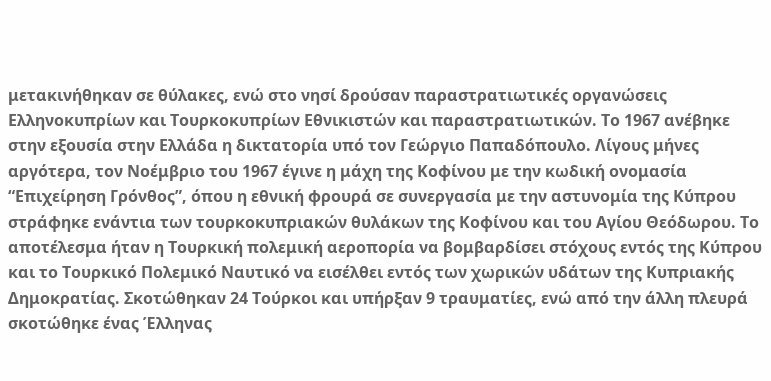μετακινήθηκαν σε θύλακες, ενώ στο νησί δρούσαν παραστρατιωτικές οργανώσεις Ελληνοκυπρίων και Τουρκοκυπρίων Εθνικιστών και παραστρατιωτικών. Το 1967 ανέβηκε στην εξουσία στην Ελλάδα η δικτατορία υπό τον Γεώργιο Παπαδόπουλο. Λίγους μήνες αργότερα, τον Νοέμβριο του 1967 έγινε η μάχη της Κοφίνου με την κωδική ονομασία “Επιχείρηση Γρόνθος”, όπου η εθνική φρουρά σε συνεργασία με την αστυνομία της Κύπρου στράφηκε ενάντια των τουρκοκυπριακών θυλάκων της Κοφίνου και του Αγίου Θεόδωρου. Το αποτέλεσμα ήταν η Τουρκική πολεμική αεροπορία να βομβαρδίσει στόχους εντός της Κύπρου και το Τουρκικό Πολεμικό Ναυτικό να εισέλθει εντός των χωρικών υδάτων της Κυπριακής Δημοκρατίας. Σκοτώθηκαν 24 Τούρκοι και υπήρξαν 9 τραυματίες, ενώ από την άλλη πλευρά σκοτώθηκε ένας Έλληνας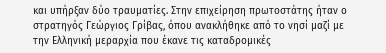και υπήρξαν δύο τραυματίες. Στην επιχείρηση πρωτοστάτης ήταν ο στρατηγός Γεώργιος Γρίβας, όπου ανακλήθηκε από το νησί μαζί με την Ελληνική μεραρχία που έκανε τις καταδρομικές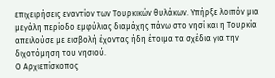επιχειρήσεις εναντίον των Τουρκικών θυλάκων. Υπήρξε λοιπόν μια μεγάλη περίοδο εμφύλιας διαμάχης πάνω στο νησί και η Τουρκία απειλούσε με εισβολή έχοντας ήδη έτοιμα τα σχέδια για την διχοτόμηση του νησιού.
Ο Αρχιεπίσκοπος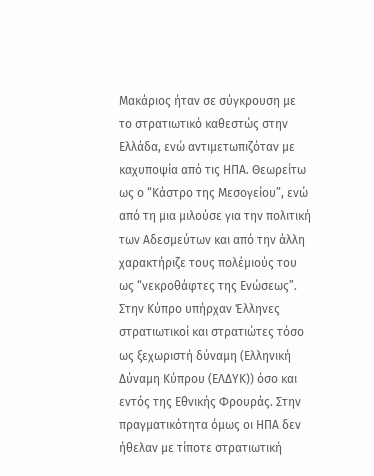Μακάριος ήταν σε σύγκρουση με το στρατιωτικό καθεστώς στην Ελλάδα, ενώ αντιμετωπιζόταν με καχυποψία από τις ΗΠΑ. Θεωρείτω ως ο “Κάστρο της Μεσογείου”, ενώ από τη μια μιλούσε για την πολιτική των Αδεσμεύτων και από την άλλη χαρακτήριζε τους πολέμιούς του ως “νεκροθάφτες της Ενώσεως”. Στην Κύπρο υπήρχαν Έλληνες στρατιωτικοί και στρατιώτες τόσο ως ξεχωριστή δύναμη (Ελληνική Δύναμη Κύπρου (ΕΛΔΥΚ)) όσο και εντός της Εθνικής Φρουράς. Στην πραγματικότητα όμως οι ΗΠΑ δεν ήθελαν με τίποτε στρατιωτική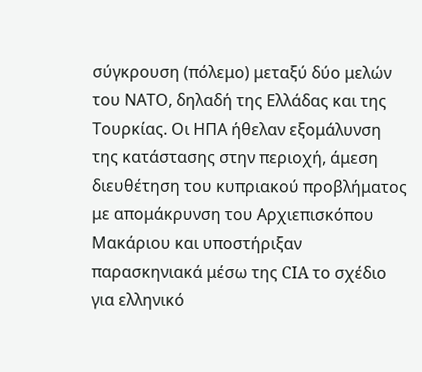σύγκρουση (πόλεμο) μεταξύ δύο μελών του ΝΑΤΟ, δηλαδή της Ελλάδας και της Τουρκίας. Οι ΗΠΑ ήθελαν εξομάλυνση της κατάστασης στην περιοχή, άμεση διευθέτηση του κυπριακού προβλήματος με απομάκρυνση του Αρχιεπισκόπου Μακάριου και υποστήριξαν παρασκηνιακά μέσω της CIA το σχέδιο για ελληνικό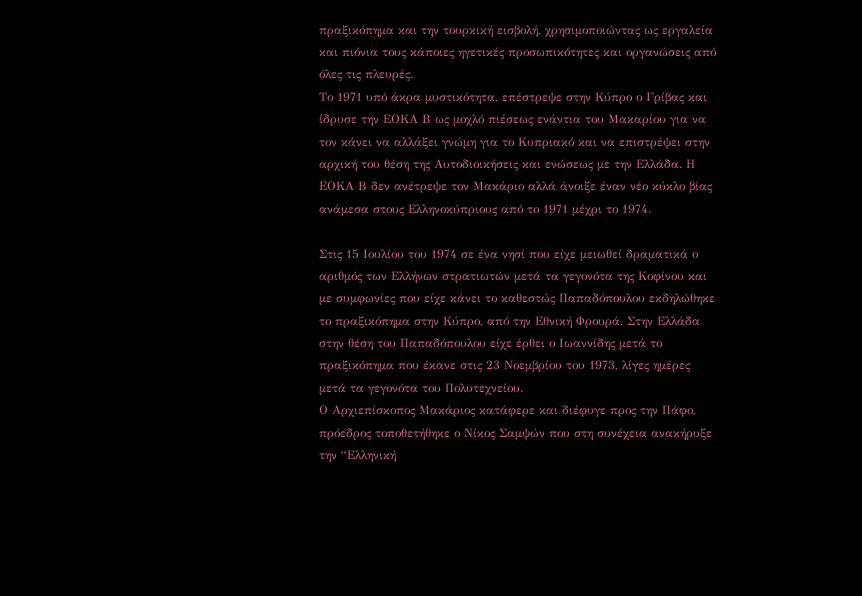πραξικόπημα και την τουρκική εισβολή, χρησιμοποιώντας ως εργαλεία και πιόνια τους κάποιες ηγετικές προσωπικότητες και οργανώσεις από όλες τις πλευρές.
Το 1971 υπό άκρα μυστικότητα, επέστρεψε στην Κύπρο ο Γρίβας και ίδρυσε την ΕΟΚΑ Β ως μοχλό πιέσεως ενάντια του Μακαρίου για να τον κάνει να αλλάξει γνώμη για το Κυπριακό και να επιστρέψει στην αρχική του θέση της Αυτοδιοικήσεις και ενώσεως με την Ελλάδα. Η ΕΟΚΑ Β δεν ανέτρεψε τον Μακάριο αλλά άνοιξε έναν νέο κύκλο βίας ανάμεσα στους Ελληνοκύπριους από το 1971 μέχρι το 1974.

Στις 15 Ιουλίου του 1974 σε ένα νησί που είχε μειωθεί δραματικά ο αριθμός των Ελλήνων στρατιωτών μετά τα γεγονότα της Κοφίνου και με συμφωνίες που είχε κάνει το καθεστώς Παπαδόπουλου εκδηλώθηκε το πραξικόπημα στην Κύπρο, από την Εθνική Φρουρά. Στην Ελλάδα στην θέση του Παπαδόπουλου είχε έρθει ο Ιωαννίδης μετά το πραξικόπημα που έκανε στις 23 Νοεμβρίου του 1973, λίγες ημέρες μετά τα γεγονότα του Πολυτεχνείου.
Ο Αρχιεπίσκοπος Μακάριος κατάφερε και διέφυγε προς την Πάφο, πρόεδρος τοποθετήθηκε ο Νίκος Σαμψών που στη συνέχεια ανακήρυξε την “Ελληνική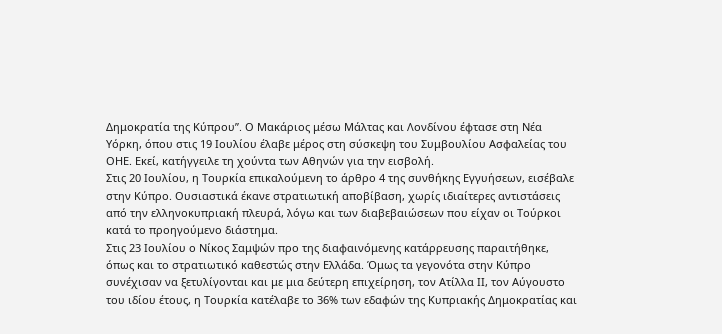Δημοκρατία της Κύπρου”. Ο Μακάριος μέσω Μάλτας και Λονδίνου έφτασε στη Νέα Υόρκη, όπου στις 19 Ιουλίου έλαβε μέρος στη σύσκεψη του Συμβουλίου Ασφαλείας του ΟΗΕ. Εκεί, κατήγγειλε τη χούντα των Αθηνών για την εισβολή.
Στις 20 Ιουλίου, η Τουρκία επικαλούμενη το άρθρο 4 της συνθήκης Εγγυήσεων, εισέβαλε στην Κύπρο. Ουσιαστικά έκανε στρατιωτική αποβίβαση, χωρίς ιδιαίτερες αντιστάσεις από την ελληνοκυπριακή πλευρά, λόγω και των διαβεβαιώσεων που είχαν οι Τούρκοι κατά το προηγούμενο διάστημα.
Στις 23 Ιουλίου ο Νίκος Σαμψών προ της διαφαινόμενης κατάρρευσης παραιτήθηκε, όπως και το στρατιωτικό καθεστώς στην Ελλάδα. Όμως τα γεγονότα στην Κύπρο συνέχισαν να ξετυλίγονται και με μια δεύτερη επιχείρηση, τον Ατίλλα ΙΙ, τον Αύγουστο του ιδίου έτους, η Τουρκία κατέλαβε το 36% των εδαφών της Κυπριακής Δημοκρατίας και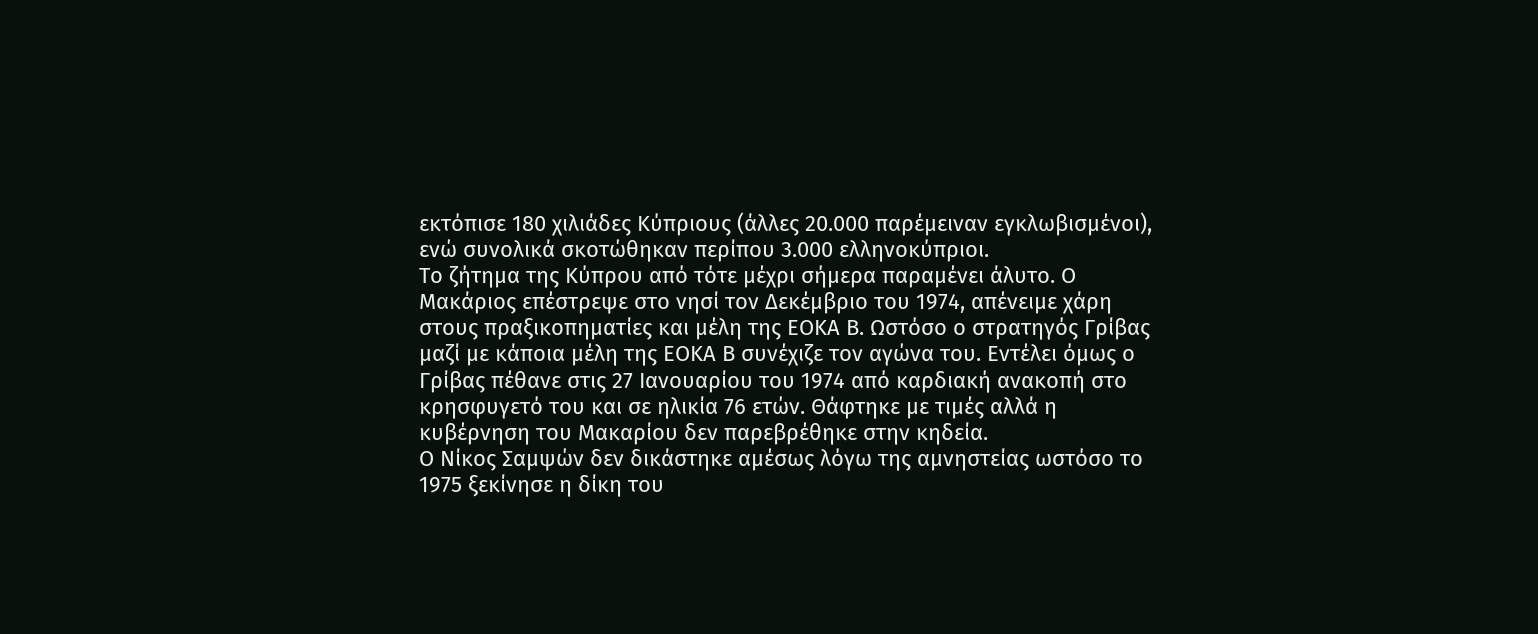εκτόπισε 180 χιλιάδες Κύπριους (άλλες 20.000 παρέμειναν εγκλωβισμένοι), ενώ συνολικά σκοτώθηκαν περίπου 3.000 ελληνοκύπριοι.
Το ζήτημα της Κύπρου από τότε μέχρι σήμερα παραμένει άλυτο. Ο Μακάριος επέστρεψε στο νησί τον Δεκέμβριο του 1974, απένειμε χάρη στους πραξικοπηματίες και μέλη της ΕΟΚΑ Β. Ωστόσο ο στρατηγός Γρίβας μαζί με κάποια μέλη της ΕΟΚΑ Β συνέχιζε τον αγώνα του. Εντέλει όμως ο Γρίβας πέθανε στις 27 Ιανουαρίου του 1974 από καρδιακή ανακοπή στο κρησφυγετό του και σε ηλικία 76 ετών. Θάφτηκε με τιμές αλλά η κυβέρνηση του Μακαρίου δεν παρεβρέθηκε στην κηδεία.
Ο Νίκος Σαμψών δεν δικάστηκε αμέσως λόγω της αμνηστείας ωστόσο το 1975 ξεκίνησε η δίκη του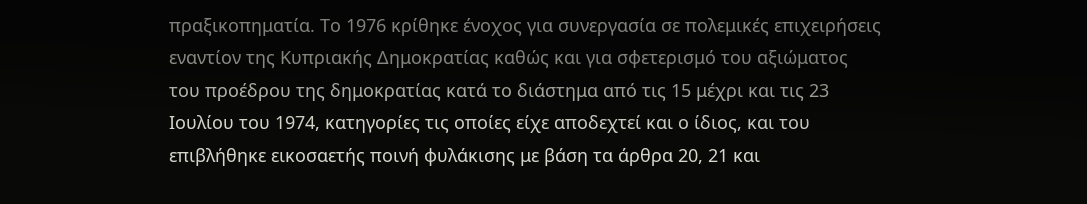πραξικοπηματία. Το 1976 κρίθηκε ένοχος για συνεργασία σε πολεμικές επιχειρήσεις εναντίον της Κυπριακής Δημοκρατίας καθώς και για σφετερισμό του αξιώματος του προέδρου της δημοκρατίας κατά το διάστημα από τις 15 μέχρι και τις 23 Ιουλίου του 1974, κατηγορίες τις οποίες είχε αποδεχτεί και ο ίδιος, και του επιβλήθηκε εικοσαετής ποινή φυλάκισης με βάση τα άρθρα 20, 21 και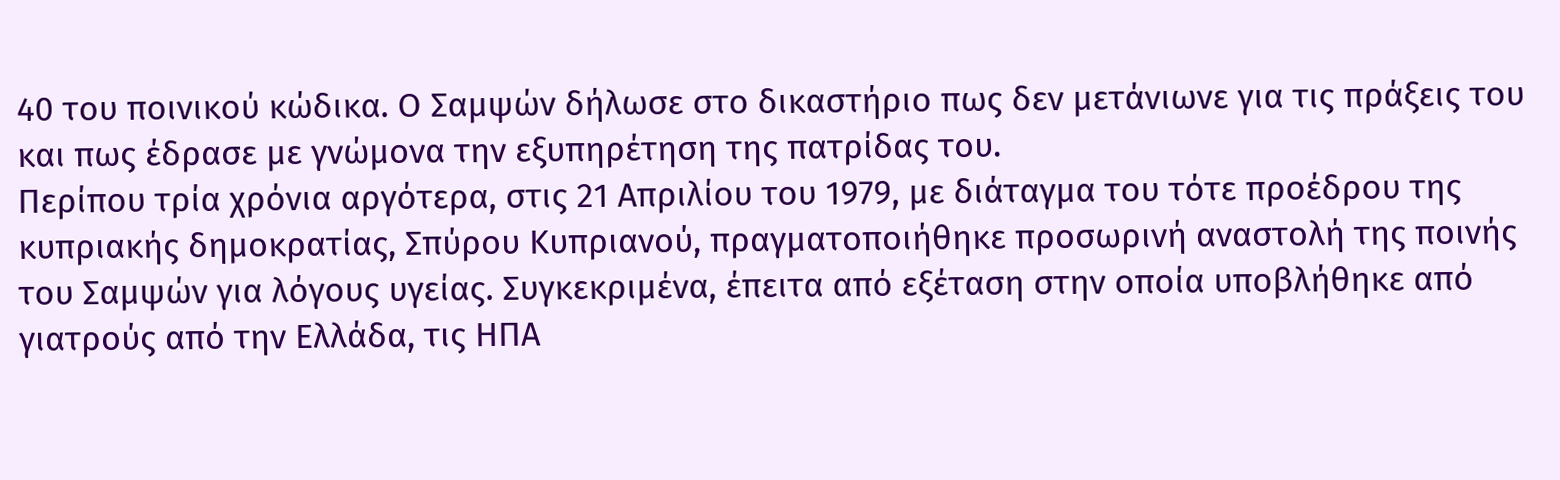40 του ποινικού κώδικα. Ο Σαμψών δήλωσε στο δικαστήριο πως δεν μετάνιωνε για τις πράξεις του και πως έδρασε με γνώμονα την εξυπηρέτηση της πατρίδας του.
Περίπου τρία χρόνια αργότερα, στις 21 Απριλίου του 1979, με διάταγμα του τότε προέδρου της κυπριακής δημοκρατίας, Σπύρου Κυπριανού, πραγματοποιήθηκε προσωρινή αναστολή της ποινής του Σαμψών για λόγους υγείας. Συγκεκριμένα, έπειτα από εξέταση στην οποία υποβλήθηκε από γιατρούς από την Ελλάδα, τις ΗΠΑ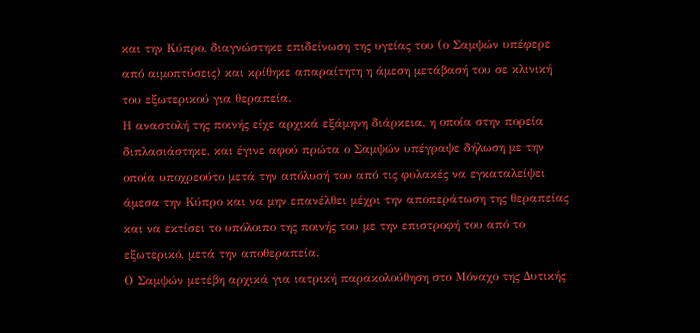και την Κύπρο, διαγνώστηκε επιδείνωση της υγείας του (ο Σαμψών υπέφερε από αιμοπτύσεις) και κρίθηκε απαραίτητη η άμεση μετάβασή του σε κλινική του εξωτερικού για θεραπεία.
Η αναστολή της ποινής είχε αρχικά εξάμηνη διάρκεια, η οποία στην πορεία διπλασιάστηκε, και έγινε αφού πρώτα ο Σαμψών υπέγραψε δήλωση με την οποία υποχρεούτο μετά την απόλυσή του από τις φυλακές να εγκαταλείψει άμεσα την Κύπρο και να μην επανέλθει μέχρι την αποπεράτωση της θεραπείας και να εκτίσει το υπόλοιπο της ποινής του με την επιστροφή του από το εξωτερικό, μετά την αποθεραπεία.
Ο Σαμψών μετέβη αρχικά για ιατρική παρακολούθηση στο Μόναχο της Δυτικής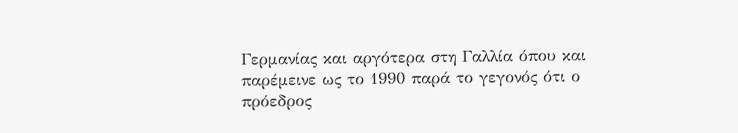Γερμανίας και αργότερα στη Γαλλία όπου και παρέμεινε ως το 1990 παρά το γεγονός ότι ο πρόεδρος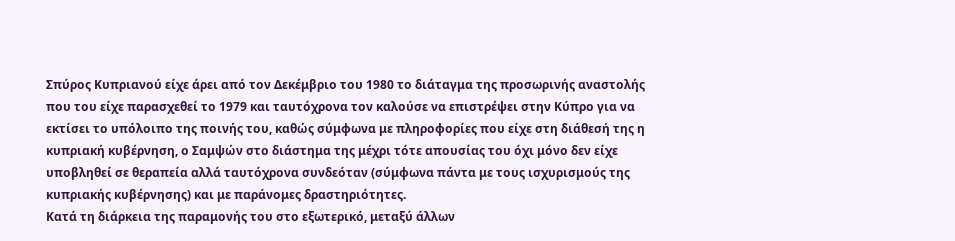Σπύρος Κυπριανού είχε άρει από τον Δεκέμβριο του 1980 το διάταγμα της προσωρινής αναστολής που του είχε παρασχεθεί το 1979 και ταυτόχρονα τον καλούσε να επιστρέψει στην Κύπρο για να εκτίσει το υπόλοιπο της ποινής του, καθώς σύμφωνα με πληροφορίες που είχε στη διάθεσή της η κυπριακή κυβέρνηση, ο Σαμψών στο διάστημα της μέχρι τότε απουσίας του όχι μόνο δεν είχε υποβληθεί σε θεραπεία αλλά ταυτόχρονα συνδεόταν (σύμφωνα πάντα με τους ισχυρισμούς της κυπριακής κυβέρνησης) και με παράνομες δραστηριότητες.
Κατά τη διάρκεια της παραμονής του στο εξωτερικό, μεταξύ άλλων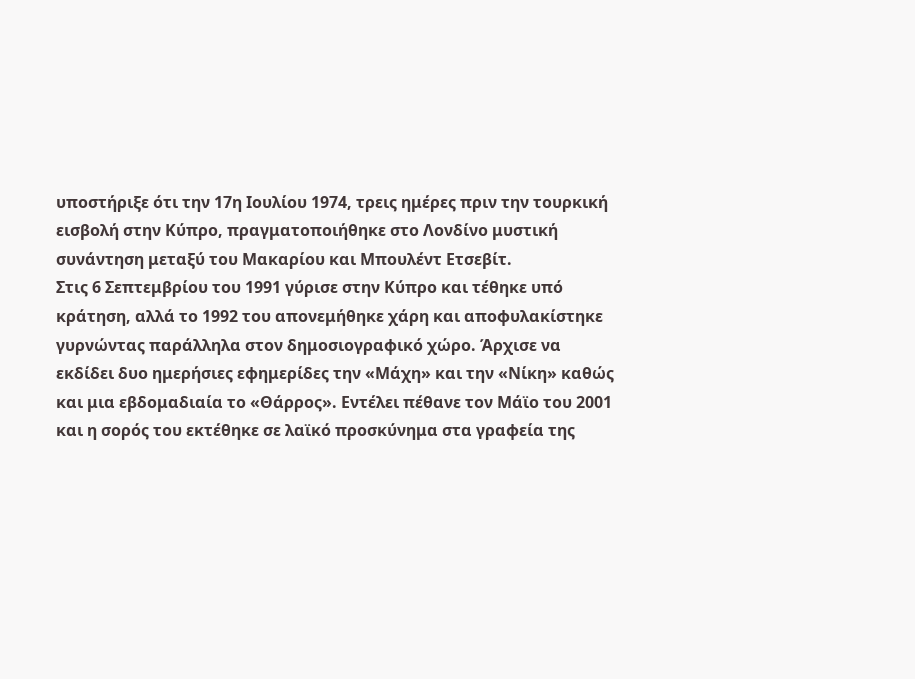υποστήριξε ότι την 17η Ιουλίου 1974, τρεις ημέρες πριν την τουρκική εισβολή στην Κύπρο, πραγματοποιήθηκε στο Λονδίνο μυστική συνάντηση μεταξύ του Μακαρίου και Μπουλέντ Ετσεβίτ.
Στις 6 Σεπτεμβρίου του 1991 γύρισε στην Κύπρο και τέθηκε υπό κράτηση, αλλά το 1992 του απονεμήθηκε χάρη και αποφυλακίστηκε γυρνώντας παράλληλα στον δημοσιογραφικό χώρο. Άρχισε να εκδίδει δυο ημερήσιες εφημερίδες την «Μάχη» και την «Νίκη» καθώς και μια εβδομαδιαία το «Θάρρος». Εντέλει πέθανε τον Μάϊο του 2001 και η σορός του εκτέθηκε σε λαϊκό προσκύνημα στα γραφεία της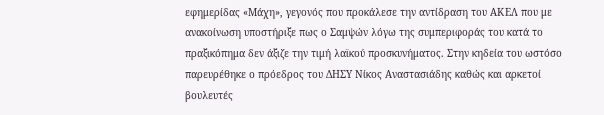εφημερίδας «Μάχη», γεγονός που προκάλεσε την αντίδραση του ΑΚΕΛ που με ανακοίνωση υποστήριξε πως ο Σαμψών λόγω της συμπεριφοράς του κατά το πραξικόπημα δεν άξιζε την τιμή λαϊκού προσκυνήματος. Στην κηδεία του ωστόσο παρευρέθηκε ο πρόεδρος του ΔΗΣΥ Νίκος Αναστασιάδης καθώς και αρκετοί βουλευτές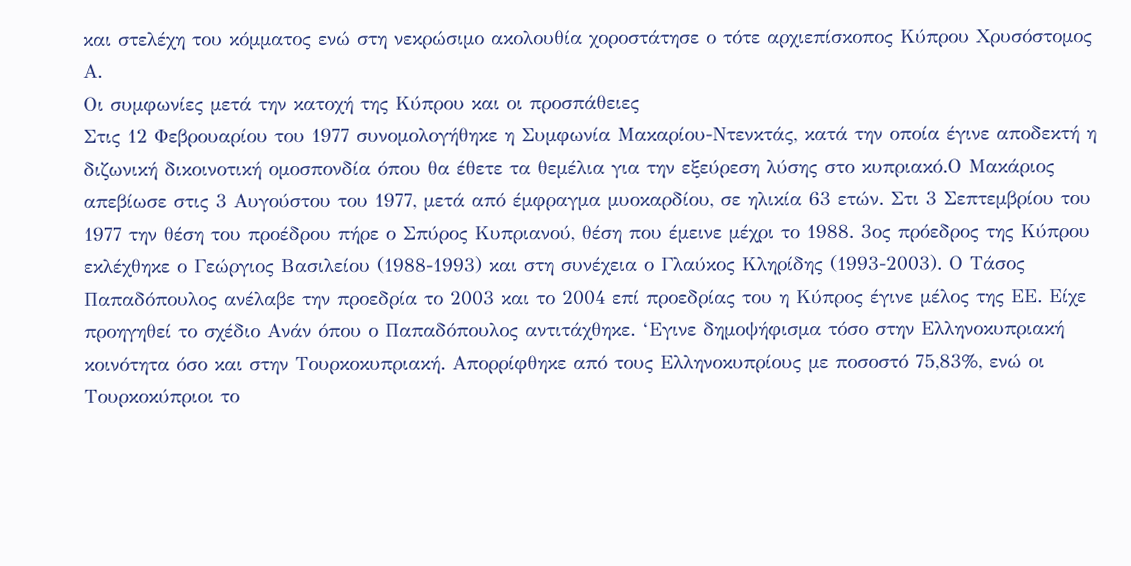και στελέχη του κόμματος ενώ στη νεκρώσιμο ακολουθία χοροστάτησε ο τότε αρχιεπίσκοπος Κύπρου Χρυσόστομος Α.
Οι συμφωνίες μετά την κατοχή της Κύπρου και οι προσπάθειες
Στις 12 Φεβρουαρίου του 1977 συνομολογήθηκε η Συμφωνία Μακαρίου-Ντενκτάς, κατά την οποία έγινε αποδεκτή η διζωνική δικοινοτική ομοσπονδία όπου θα έθετε τα θεμέλια για την εξεύρεση λύσης στο κυπριακό.Ο Μακάριος απεβίωσε στις 3 Αυγούστου του 1977, μετά από έμφραγμα μυοκαρδίου, σε ηλικία 63 ετών. Στι 3 Σεπτεμβρίου του 1977 την θέση του προέδρου πήρε ο Σπύρος Κυπριανού, θέση που έμεινε μέχρι το 1988. 3ος πρόεδρος της Κύπρου εκλέχθηκε ο Γεώργιος Βασιλείου (1988-1993) και στη συνέχεια ο Γλαύκος Κληρίδης (1993-2003). Ο Τάσος Παπαδόπουλος ανέλαβε την προεδρία το 2003 και το 2004 επί προεδρίας του η Κύπρος έγινε μέλος της ΕΕ. Είχε προηγηθεί το σχέδιο Ανάν όπου ο Παπαδόπουλος αντιτάχθηκε. ‘Εγινε δημοψήφισμα τόσο στην Ελληνοκυπριακή κοινότητα όσο και στην Τουρκοκυπριακή. Απορρίφθηκε από τους Ελληνοκυπρίους με ποσοστό 75,83%, ενώ οι Τουρκοκύπριοι το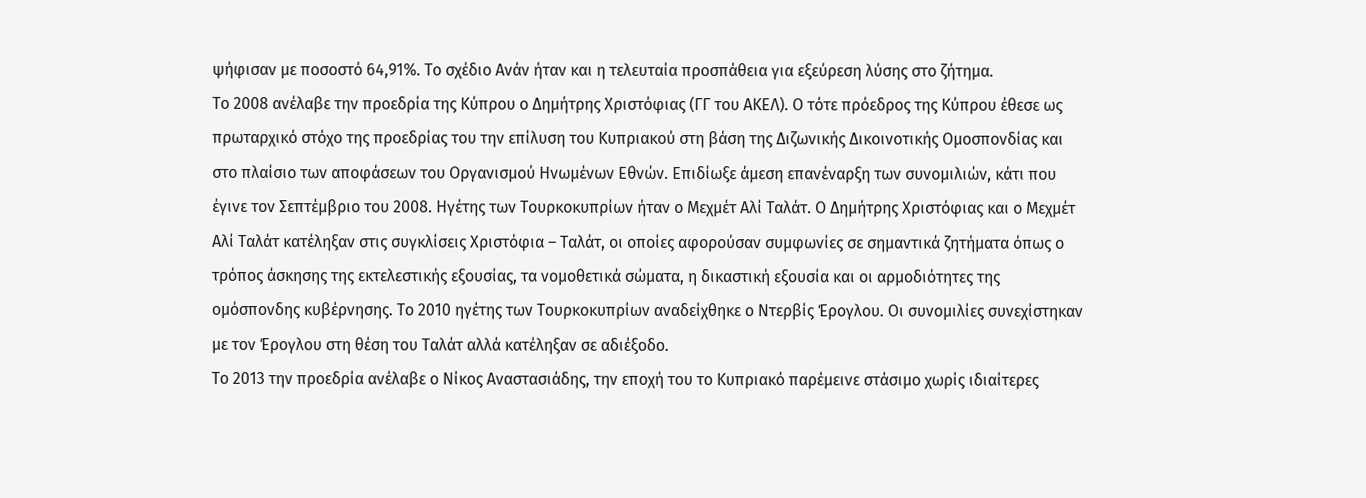ψήφισαν με ποσοστό 64,91%. Το σχέδιο Ανάν ήταν και η τελευταία προσπάθεια για εξεύρεση λύσης στο ζήτημα.
Το 2008 ανέλαβε την προεδρία της Κύπρου ο Δημήτρης Χριστόφιας (ΓΓ του ΑΚΕΛ). Ο τότε πρόεδρος της Κύπρου έθεσε ως πρωταρχικό στόχο της προεδρίας του την επίλυση του Κυπριακού στη βάση της Διζωνικής Δικοινοτικής Ομοσπονδίας και στο πλαίσιο των αποφάσεων του Οργανισμού Ηνωμένων Εθνών. Επιδίωξε άμεση επανέναρξη των συνομιλιών, κάτι που έγινε τον Σεπτέμβριο του 2008. Ηγέτης των Τουρκοκυπρίων ήταν ο Μεχμέτ Αλί Ταλάτ. Ο Δημήτρης Χριστόφιας και ο Μεχμέτ Αλί Ταλάτ κατέληξαν στις συγκλίσεις Χριστόφια – Ταλάτ, οι οποίες αφορούσαν συμφωνίες σε σημαντικά ζητήματα όπως ο τρόπος άσκησης της εκτελεστικής εξουσίας, τα νομοθετικά σώματα, η δικαστική εξουσία και οι αρμοδιότητες της ομόσπονδης κυβέρνησης. Το 2010 ηγέτης των Τουρκοκυπρίων αναδείχθηκε ο Ντερβίς Έρογλου. Οι συνομιλίες συνεχίστηκαν με τον Έρογλου στη θέση του Ταλάτ αλλά κατέληξαν σε αδιέξοδο.
Το 2013 την προεδρία ανέλαβε ο Νίκος Αναστασιάδης, την εποχή του το Κυπριακό παρέμεινε στάσιμο χωρίς ιδιαίτερες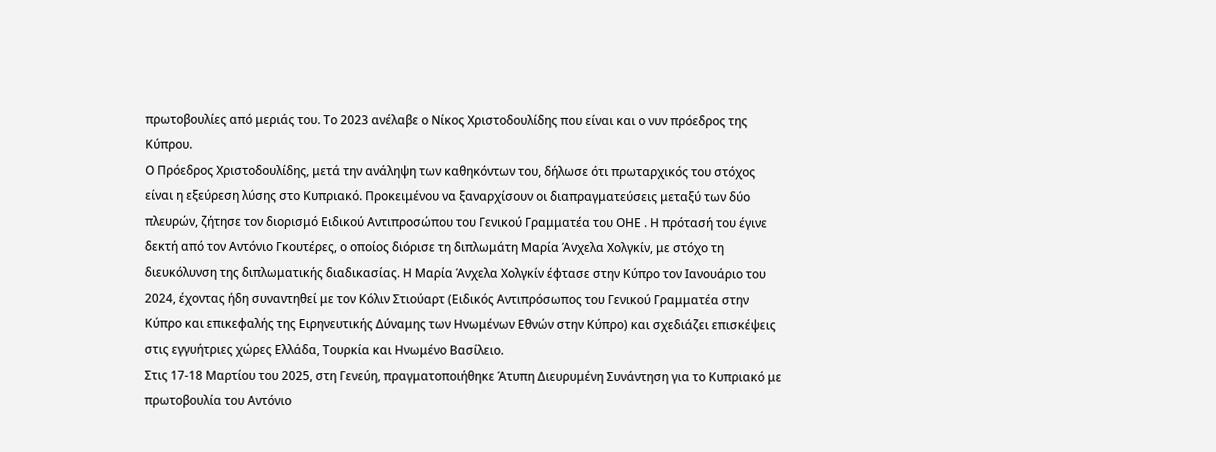πρωτοβουλίες από μεριάς του. Το 2023 ανέλαβε ο Νίκος Χριστοδουλίδης που είναι και ο νυν πρόεδρος της Κύπρου.
Ο Πρόεδρος Χριστοδουλίδης, μετά την ανάληψη των καθηκόντων του, δήλωσε ότι πρωταρχικός του στόχος είναι η εξεύρεση λύσης στο Κυπριακό. Προκειμένου να ξαναρχίσουν οι διαπραγματεύσεις μεταξύ των δύο πλευρών, ζήτησε τον διορισμό Ειδικού Αντιπροσώπου του Γενικού Γραμματέα του ΟΗΕ . Η πρότασή του έγινε δεκτή από τον Αντόνιο Γκουτέρες, ο οποίος διόρισε τη διπλωμάτη Μαρία Άνχελα Χολγκίν, με στόχο τη διευκόλυνση της διπλωματικής διαδικασίας. Η Μαρία Άνχελα Χολγκίν έφτασε στην Κύπρο τον Ιανουάριο του 2024, έχοντας ήδη συναντηθεί με τον Κόλιν Στιούαρτ (Ειδικός Αντιπρόσωπος του Γενικού Γραμματέα στην Κύπρο και επικεφαλής της Ειρηνευτικής Δύναμης των Ηνωμένων Εθνών στην Κύπρο) και σχεδιάζει επισκέψεις στις εγγυήτριες χώρες Ελλάδα, Τουρκία και Ηνωμένο Βασίλειο.
Στις 17-18 Μαρτίου του 2025, στη Γενεύη, πραγματοποιήθηκε Άτυπη Διευρυμένη Συνάντηση για το Κυπριακό με πρωτοβουλία του Αντόνιο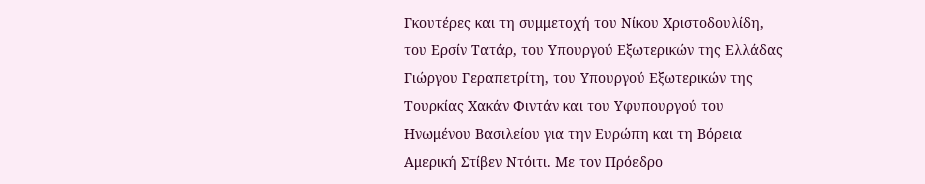Γκουτέρες και τη συμμετοχή του Νίκου Χριστοδουλίδη, του Ερσίν Τατάρ, του Υπουργού Εξωτερικών της Ελλάδας Γιώργου Γεραπετρίτη, του Υπουργού Εξωτερικών της Τουρκίας Χακάν Φιντάν και του Υφυπουργού του Ηνωμένου Βασιλείου για την Ευρώπη και τη Βόρεια Αμερική Στίβεν Ντόιτι. Με τον Πρόεδρο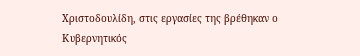Χριστοδουλίδη, στις εργασίες της βρέθηκαν ο Κυβερνητικός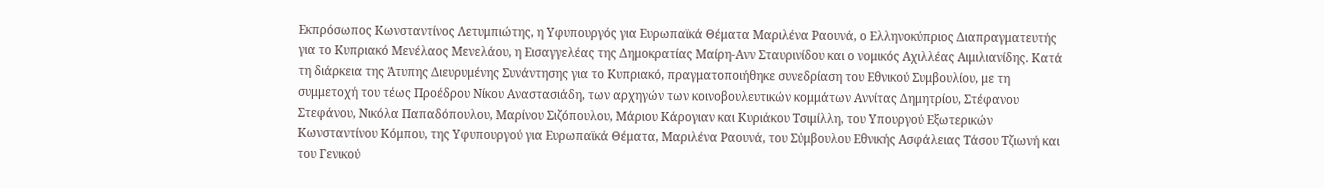Εκπρόσωπος Κωνσταντίνος Λετυμπιώτης, η Υφυπουργός για Ευρωπαϊκά Θέματα Μαριλένα Ραουνά, ο Ελληνοκύπριος Διαπραγματευτής για το Κυπριακό Μενέλαος Μενελάου, η Εισαγγελέας της Δημοκρατίας Μαίρη-Ανν Σταυρινίδου και ο νομικός Αχιλλέας Αιμιλιανίδης. Κατά τη διάρκεια της Άτυπης Διευρυμένης Συνάντησης για το Κυπριακό, πραγματοποιήθηκε συνεδρίαση του Εθνικού Συμβουλίου, με τη συμμετοχή του τέως Προέδρου Νίκου Αναστασιάδη, των αρχηγών των κοινοβουλευτικών κομμάτων Αννίτας Δημητρίου, Στέφανου Στεφάνου, Νικόλα Παπαδόπουλου, Μαρίνου Σιζόπουλου, Μάριου Κάρογιαν και Κυριάκου Τσιμίλλη, του Υπουργού Εξωτερικών Κωνσταντίνου Κόμπου, της Υφυπουργού για Ευρωπαϊκά Θέματα, Μαριλένα Ραουνά, του Σύμβουλου Εθνικής Ασφάλειας Τάσου Τζιωνή και του Γενικού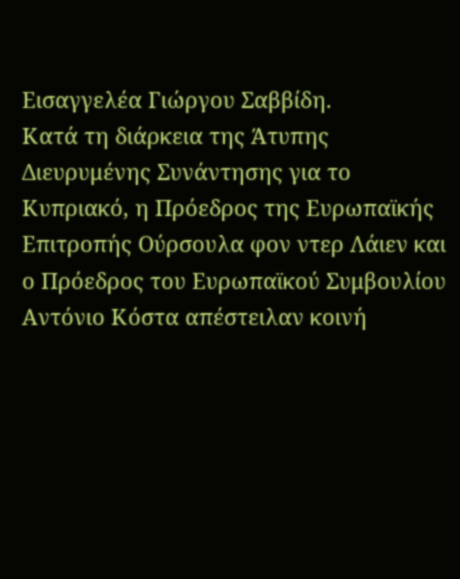Εισαγγελέα Γιώργου Σαββίδη.
Κατά τη διάρκεια της Άτυπης Διευρυμένης Συνάντησης για το Κυπριακό, η Πρόεδρος της Ευρωπαϊκής Επιτροπής Ούρσουλα φον ντερ Λάιεν και ο Πρόεδρος του Ευρωπαϊκού Συμβουλίου Αντόνιο Κόστα απέστειλαν κοινή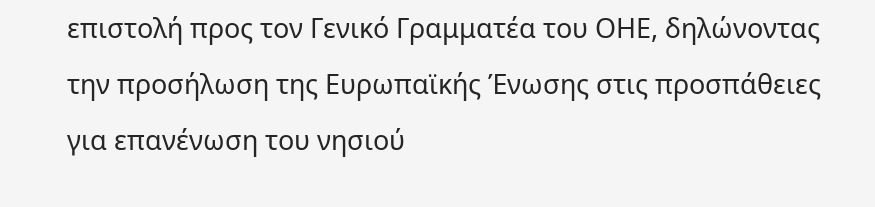επιστολή προς τον Γενικό Γραμματέα του ΟΗΕ, δηλώνοντας την προσήλωση της Ευρωπαϊκής Ένωσης στις προσπάθειες για επανένωση του νησιού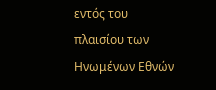εντός του πλαισίου των Ηνωμένων Εθνών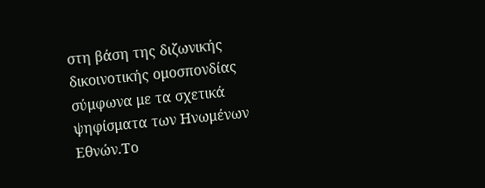στη βάση της διζωνικής δικοινοτικής ομοσπονδίας σύμφωνα με τα σχετικά ψηφίσματα των Ηνωμένων Εθνών.Το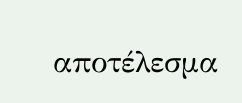αποτέλεσμα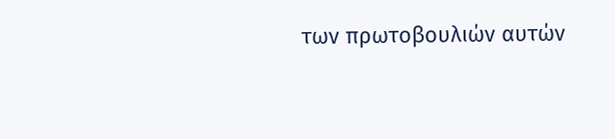των πρωτοβουλιών αυτών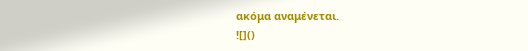ακόμα αναμένεται.
![]()